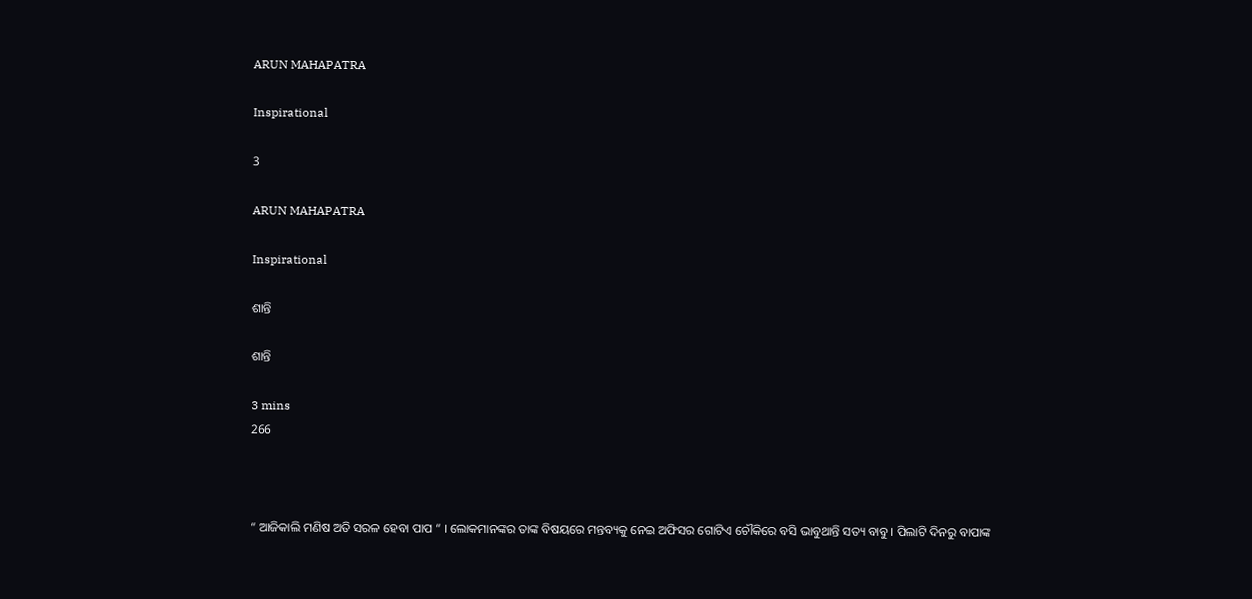ARUN MAHAPATRA

Inspirational

3

ARUN MAHAPATRA

Inspirational

ଶାନ୍ତି

ଶାନ୍ତି

3 mins
266



“ ଆଜିକାଲି ମଣିଷ ଅତି ସରଳ ହେବା ପାପ “ । ଲୋକମାନଙ୍କର ତାଙ୍କ ବିଷୟରେ ମନ୍ତବ୍ୟକୁ ନେଇ ଅଫିସର ଗୋଟିଏ ଚୌକିରେ ବସି ଭାବୁଥାନ୍ତି ସତ୍ୟ ବାବୁ । ପିଲାଟି ଦିନରୁ ବାପାଙ୍କ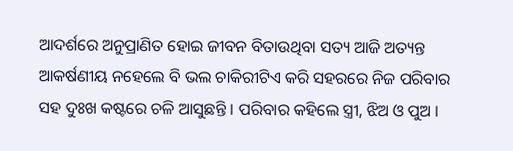ଆଦର୍ଶରେ ଅନୁପ୍ରାଣିତ ହୋଇ ଜୀବନ ବିତାଉଥିବା ସତ୍ୟ ଆଜି ଅତ୍ୟନ୍ତ ଆକର୍ଷଣୀୟ ନହେଲେ ବି ଭଲ ଚାକିରୀଟିଏ କରି ସହରରେ ନିଜ ପରିବାର ସହ ଦୁଃଖ କଷ୍ଟରେ ଚଳି ଆସୁଛନ୍ତି । ପରିବାର କହିଲେ ସ୍ତ୍ରୀ, ଝିଅ ଓ ପୁଅ ।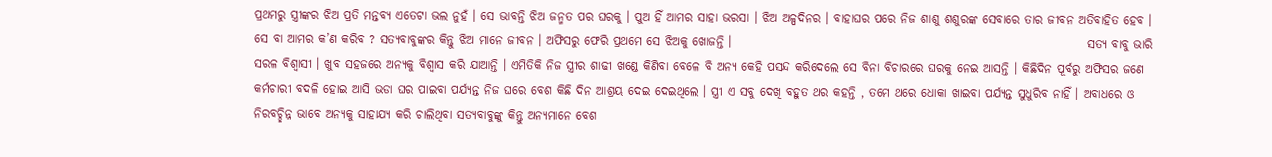ପ୍ରଥମରୁ ସ୍ତ୍ରୀଙ୍କର ଝିଅ ପ୍ରତି ମନ୍ତବ୍ୟ ଏତେଟା ଭଲ ନୁହଁ । ସେ ଭାବନ୍ତି ଝିଅ ଜନ୍ମତ ପର ଘରକୁ । ପୁଅ ହିଁ ଆମର ସାହା ଭରସା । ଝିଅ ଅଳ୍ପଦିନର । ବାହାଘର ପରେ ନିଜ ଶାଶୁ ଶଶୁରଙ୍କ ସେବାରେ ତାର ଜୀବନ ଅତିବାହିତ ହେବ । ସେ ବା ଆମର କ’ଣ କରିବ ? ସତ୍ୟବାବୁଙ୍କର କିନ୍ତୁ ଝିଅ ମାନେ ଜୀବନ । ଅଫିସରୁ ଫେରି ପ୍ରଥମେ ସେ ଝିଅକୁ ଖୋଜନ୍ତି ।                                                                          ସତ୍ୟ ବାବୁ ଭାରି ସରଳ ବିଶ୍ବାସୀ । ଖୁବ ସହଜରେ ଅନ୍ୟକୁ ବିଶ୍ବାସ କରି ଯାଆନ୍ତି । ଏମିତିକି ନିଜ ସ୍ତ୍ରୀର ଶାଢୀ ଖଣ୍ଡେ କିଣିବା ବେଳେ ବି ଅନ୍ୟ କେହି ପସନ୍ଦ କରିଦେଲେ ସେ ବିନା ବିଚାରରେ ଘରକୁ ନେଇ ଆସନ୍ତି । କିଛିଦିନ ପୂର୍ବରୁ ଅଫିସର ଜଣେ କର୍ମଚାରୀ ବଦଳି ହୋଇ ଆସି ଭଡା ଘର ପାଇବା ପର୍ଯ୍ୟନ୍ତ ନିଜ ଘରେ ବେଶ କିଛି ଦିନ ଆଶ୍ରୟ ଦେଇ ଦେଇଥିଲେ । ସ୍ତ୍ରୀ ଏ ସବୁ ଦେଖି ବହୁତ ଥର କହନ୍ତି , ତମେ ଥରେ ଧୋକା ଖାଇବା ପର୍ଯ୍ୟନ୍ତ ସୁଧୁରିବ ନାହିଁ । ଅବାଧରେ ଓ ନିରବଚ୍ଛିନ୍ନ ଭାବେ ଅନ୍ୟକୁ ସାହାଯ୍ୟ କରି ଚାଲିଥିବା ସତ୍ୟବାବୁଙ୍କୁ କିନ୍ତୁ ଅନ୍ୟମାନେ ବେଶ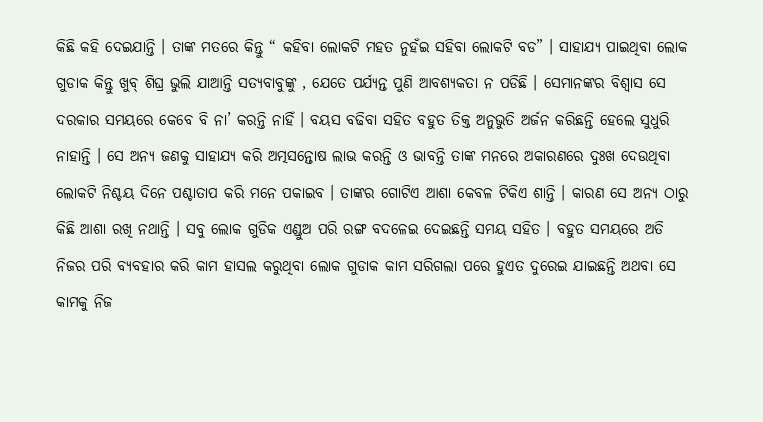କିଛି କହି ଦେଇଯାନ୍ତି । ତାଙ୍କ ମତରେ କିନ୍ତୁ “ କହିବା ଲୋକଟି ମହତ ନୁହଁଇ ସହିବା ଲୋକଟି ବଡ” । ସାହାଯ୍ୟ ପାଇଥିବା ଲୋକ ଗୁଡାକ କିନ୍ତୁ ଖୁବ୍‍ ଶିଘ୍ର ଭୁଲି ଯାଆନ୍ତି ସତ୍ୟବାବୁଙ୍କୁ , ଯେତେ ପର୍ଯ୍ୟନ୍ତ ପୁଣି ଆବଶ୍ୟକତା ନ ପଡିଛି । ସେମାନଙ୍କର ବିଶ୍ବାସ ସେ ଦରକାର ସମୟରେ କେବେ ବି ନା’ କରନ୍ତି ନାହିଁ । ବୟସ ବଢିବା ସହିତ ବହୁତ ତିକ୍ତ ଅନୁଭୁତି ଅର୍ଜନ କରିଛନ୍ତି ହେଲେ ସୁଧୁରି ନାହାନ୍ତି । ସେ ଅନ୍ୟ ଜଣକୁ ସାହାଯ୍ୟ କରି ଅତ୍ମସନ୍ତୋଷ ଲାଭ କରନ୍ତି ଓ ଭାବନ୍ତି ତାଙ୍କ ମନରେ ଅକାରଣରେ ଦୁଃଖ ଦେଉଥିବା ଲୋକଟି ନିଶ୍ଚୟ ଦିନେ ପଶ୍ଚାତାପ କରି ମନେ ପକାଇବ । ତାଙ୍କର ଗୋଟିଏ ଆଶା କେବଳ ଟିକିଏ ଶାନ୍ତି । କାରଣ ସେ ଅନ୍ୟ ଠାରୁ କିଛି ଆଶା ରଖି ନଥାନ୍ତି । ସବୁ ଲୋକ ଗୁଡିକ ଏଣ୍ଡୁଅ ପରି ରଙ୍ଗ ବଦଳେଇ ଦେଇଛନ୍ତି ସମୟ ସହିତ । ବହୁତ ସମୟରେ ଅତି ନିଜର ପରି ବ୍ୟବହାର କରି କାମ ହାସଲ କରୁଥିବା ଲୋକ ଗୁଡାକ କାମ ସରିଗଲା ପରେ ହୁଏତ ଦୁରେଇ ଯାଇଛନ୍ତି ଅଥବା ସେ କାମକୁ ନିଜ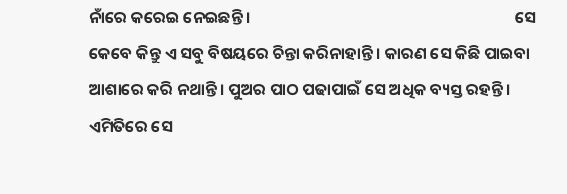ନାଁରେ କରେଇ ନେଇଛନ୍ତି ।                                                                       ସେ କେବେ କିନ୍ତୁ ଏ ସବୁ ବିଷୟରେ ଚିନ୍ତା କରିନାହାନ୍ତି । କାରଣ ସେ କିଛି ପାଇବା ଆଶାରେ କରି ନଥାନ୍ତି । ପୁଅର ପାଠ ପଢାପାଇଁ ସେ ଅଧିକ ବ୍ୟସ୍ତ ରହନ୍ତି । ଏମିତିରେ ସେ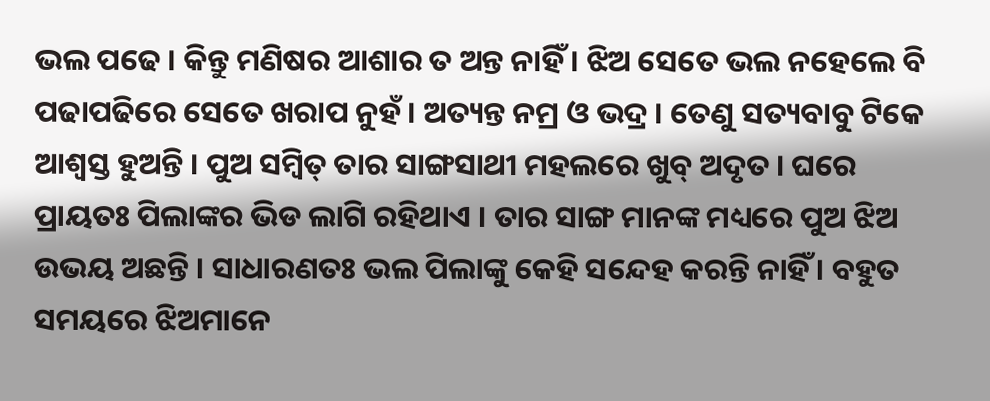ଭଲ ପଢେ । କିନ୍ତୁ ମଣିଷର ଆଶାର ତ ଅନ୍ତ ନାହିଁ । ଝିଅ ସେତେ ଭଲ ନହେଲେ ବି ପଢାପଢିରେ ସେତେ ଖରାପ ନୁହଁ । ଅତ୍ୟନ୍ତ ନମ୍ର ଓ ଭଦ୍ର । ତେଣୁ ସତ୍ୟବାବୁ ଟିକେ ଆଶ୍ବସ୍ତ ହୁଅନ୍ତି । ପୁଅ ସମ୍ବିତ୍‍ ତାର ସାଙ୍ଗସାଥୀ ମହଲରେ ଖୁବ୍‍ ଅଦୃତ । ଘରେ ପ୍ରାୟତଃ ପିଲାଙ୍କର ଭିଡ ଲାଗି ରହିଥାଏ । ତାର ସାଙ୍ଗ ମାନଙ୍କ ମଧ୍ୟରେ ପୁଅ ଝିଅ ଉଭୟ ଅଛନ୍ତି । ସାଧାରଣତଃ ଭଲ ପିଲାଙ୍କୁ କେହି ସନ୍ଦେହ କରନ୍ତି ନାହିଁ । ବହୁତ ସମୟରେ ଝିଅମାନେ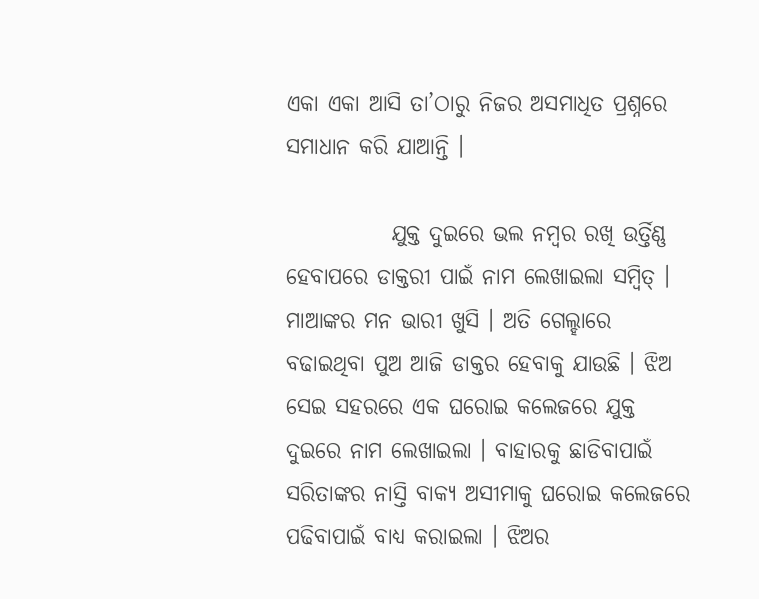ଏକା ଏକା ଆସି ତା’ଠାରୁ ନିଜର ଅସମାଧିତ ପ୍ରଶ୍ନରେ ସମାଧାନ କରି ଯାଆନ୍ତି ।

            ଯୁକ୍ତ ଦୁଇରେ ଭଲ ନମ୍ବର ରଖି ଉର୍ତ୍ତିଣ୍ଣ ହେବାପରେ ଡାକ୍ତରୀ ପାଇଁ ନାମ ଲେଖାଇଲା ସମ୍ବିତ୍‍ । ମାଆଙ୍କର ମନ ଭାରୀ ଖୁସି । ଅତି ଗେଲ୍ହାରେ ବଢାଇଥିବା ପୁଅ ଆଜି ଡାକ୍ତର ହେବାକୁ ଯାଉଛି । ଝିଅ ସେଇ ସହରରେ ଏକ ଘରୋଇ କଲେଜରେ ଯୁକ୍ତ ଦୁଇରେ ନାମ ଲେଖାଇଲା । ବାହାରକୁ ଛାଡିବାପାଇଁ ସରିତାଙ୍କର ନାସ୍ତି ବାକ୍ୟ ଅସୀମାକୁ ଘରୋଇ କଲେଜରେ ପଢିବାପାଇଁ ବାଧ୍ୟ କରାଇଲା । ଝିଅର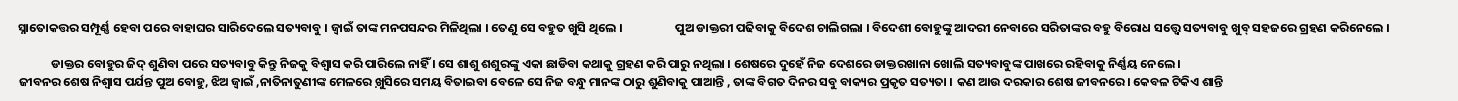ସ୍ନାତୋକତ୍ତର ସମ୍ପୂର୍ଣ୍ଣ ହେବା ପରେ ବାହାଘର ସାରିଦେଲେ ସତ୍ୟବାବୁ । ଜ୍ବାଇଁ ତାଙ୍କ ମନପସନ୍ଦର ମିଳିଥିଲା । ତେଣୁ ସେ ବହୁତ ଖୁସି ଥିଲେ ।                   ପୁଅ ଡାକ୍ତରୀ ପଢିବାକୁ ବିଦେଶ ଚାଲିଗଲା । ବିଦେଶୀ ବୋହୁଙ୍କୁ ଆଦରୀ ନେବାରେ ସରିତାଙ୍କର ବହୁ ବିରୋଧ ସତ୍ତ୍ବେ ସତ୍ୟବାବୁ ଖୁବ୍‍ ସହଜରେ ଗ୍ରହଣ କରିନେଲେ ।

            ଡାକ୍ତର ବୋହୁର ଜିଦ୍‍ ଶୁଣିବା ପରେ ସତ୍ୟବାବୁ କିନ୍ତୁ ନିଜକୁ ବିଶ୍ବାସ କରି ପାରିଲେ ନାହିଁ । ସେ ଶାଶୁ ଶଶୁରଙ୍କୁ ଏକା ଛାଡିବା କଥାକୁ ଗ୍ରହଣ କରି ପାରୁ ନଥିଲା । ଶେଷରେ ଦୁହେଁ ନିଜ ଦେଶରେ ଡାକ୍ତରଖାନା ଖୋଲି ସତ୍ୟବାବୁଙ୍କ ପାଖରେ ରହିବାକୁ ନିର୍ଣ୍ଣୟ ନେଲେ ।                                                                   ଜୀବନର ଶେଷ ନିଶ୍ବାସ ପର୍ଯନ୍ତ ପୁଅ ବୋହୁ, ଝିଅ ଜ୍ବାଇଁ ,ନାତିନାତୁଣୀଙ୍କ ମେଳରେ ଖ଼ୁସିରେ ସମୟ ବିତାଇବା ବେଳେ ସେ ନିଜ ବନ୍ଧୁ ମାନଙ୍କ ଠାରୁ ଶୁଣିବାକୁ ପାଆନ୍ତି , ତାଙ୍କ ବିଗତ ଦିନର ସବୁ ବାକ୍ୟର ପ୍ରକୃତ ସତ୍ୟତା । କଣ ଆଉ ଦରକାର ଶେଷ ଜୀବନରେ। କେବଳ ଟିକିଏ ଶାନ୍ତି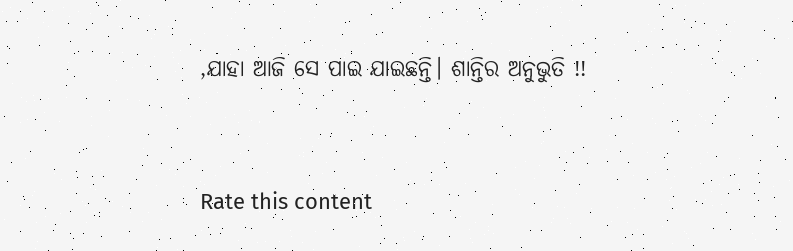,ଯାହା ଆଜି ସେ ପାଇ ଯାଇଛନ୍ତି। ଶାନ୍ତିର ଅନୁଭୁତି !!


Rate this content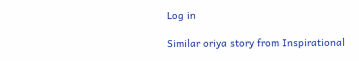Log in

Similar oriya story from Inspirational